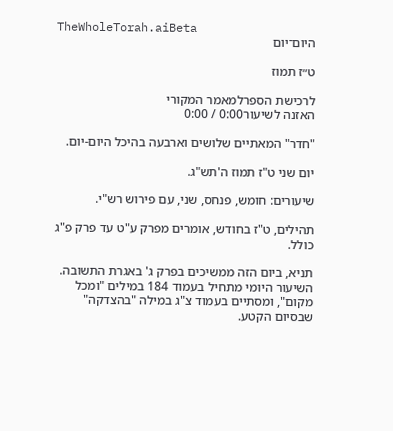TheWholeTorah.aiBeta
היום־יום

ט״ז תמוז

לרכישת הספרלמאמר המקורי
האזנה לשיעור0:00 / 0:00

"חדר" המאתיים שלושים וארבעה בהיכל היום-יום.

יום שני ט"ז תמוז ה'תש"ג.

שיעורים: חומש, פנחס, שני, עם פירוש רש"י.

תהילים, ט"ז בחודש, אומרים מפרק ע"ט עד פרק פ"ג כולל.

תניא, ביום הזה ממשיכים בפרק ג' באגרת התשובה. השיעור היומי מתחיל בעמוד 184 במילים "ומכל מקום", ומסתיים בעמוד צ"ג במילה "בהצדקה" שבסיום הקטע.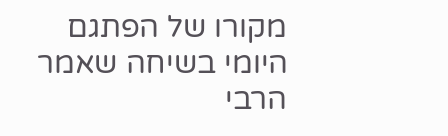מקורו של הפתגם היומי בשיחה שאמר הרבי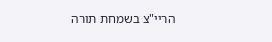הריי"צ בשמחת תורה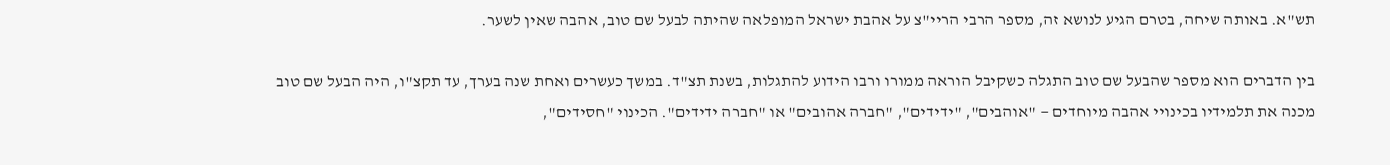תש"א. באותה שיחה, בטרם הגיע לנושא זה, מספר הרבי הריי"צ על אהבת ישראל המופלאה שהיתה לבעל שם טוב, אהבה שאין לשער.

בין הדברים הוא מספר שהבעל שם טוב התגלה כשקיבל הוראה ממורו ורבו הידוע להתגלות, בשנת תצ"ד. במשך כעשרים ואחת שנה בערך, עד תקצ"ו, היה הבעל שם טוב מכנה את תלמידיו בכינויי אהבה מיוחדים — "אוהבים", "ידידים", "חברה אהובים" או "חברה ידידים". הכינוי "חסידים",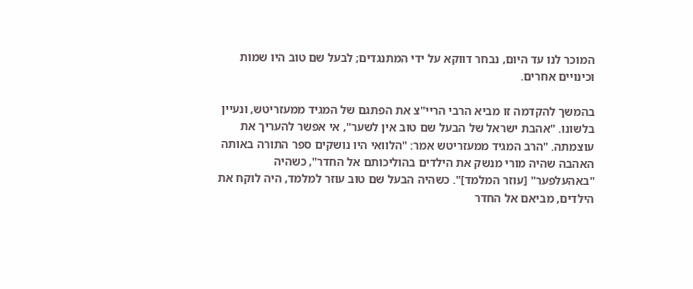המוכר לנו עד היום, נבחר דווקא על ידי המתנגדים; לבעל שם טוב היו שמות וכינויים אחרים.

בהמשך להקדמה זו מביא הרבי הריי"צ את הפתגם של המגיד ממעזריטש, ונעיין בלשונו. "אהבת ישראל של הבעל שם טוב אין לשער", אי אפשר להעריך את עוצמתה. "הרב המגיד ממעזריטש אמר: "הלוואי היו נושקים ספר התורה באותה האהבה שהיה מורי מנשק את הילדים בהוליכותם אל החדר", כשהיה "באהעלפער" [עוזר המלמד]". כשהיה הבעל שם טוב עוזר למלמד, היה לוקח את הילדים, מביאם אל החדר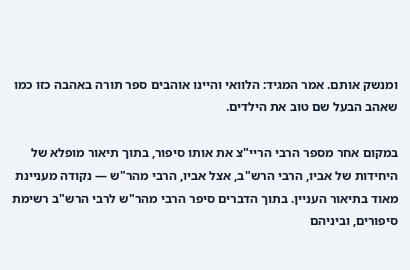ומנשק אותם. אמר המגיד: הלוואי והיינו אוהבים ספר תורה באהבה כזו כמו שאהב הבעל שם טוב את הילדים.

במקום אחר מספר הרבי הריי"צ את אותו סיפור, בתוך תיאור מופלא של היחידות של אביו, הרבי הרש"ב, אצל אביו, הרבי מהר"ש — נקודה מעניינת מאוד בתיאור העניין. בתוך הדברים סיפר הרבי מהר"ש לרבי הרש"ב רשימת סיפורים, וביניהם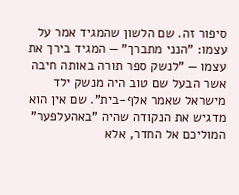סיפור זה. שם הלשון שהמגיד אמר על עצמו: "הנני מתברך" — המגיד בירך את עצמו — "לנשק ספר תורה באותה חיבה אשר הבעל שם טוב היה מנשק ילד מישראל שאמר אלף-בית". שם אין הוא מדגיש את הנקודה שהיה "באהעלפער" המוליכם אל החדר, אלא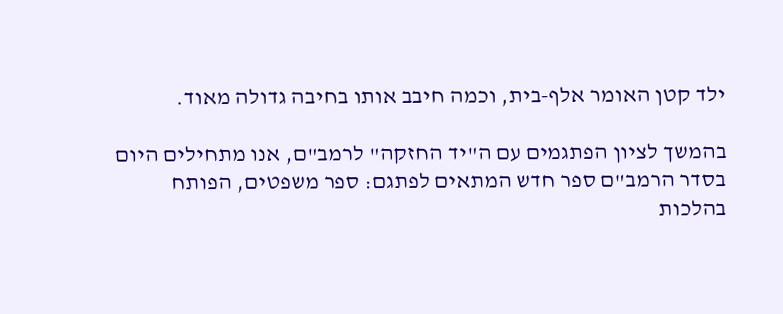ילד קטן האומר אלף-בית, וכמה חיבב אותו בחיבה גדולה מאוד.

בהמשך לציון הפתגמים עם ה"יד החזקה" לרמב"ם, אנו מתחילים היום בסדר הרמב"ם ספר חדש המתאים לפתגם: ספר משפטים, הפותח בהלכות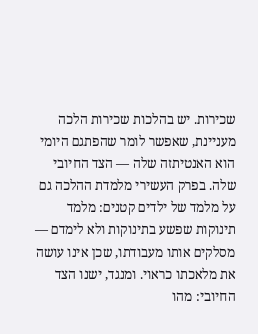שכירות. יש בהלכות שכירות הלכה מעניינת, שאפשר לומר שהפתגם היומי הוא האנטיתזה שלה — הצד החיובי שלה. בפרק העשירי מלמדת ההלכה גם על מלמד של ילדים קטנים: מלמד תינוקות שפשע בתינוקות ולא לימדם — מסלקים אותו מעבודתו, שכן אינו עושה את מלאכתו כראוי. ומנגד, ישנו הצד החיובי: מהו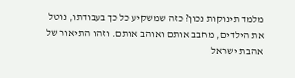מלמד תינוקות נכון? כזה שמשקיע כל כך בעבודתו, נוטל את הילדים, מחבב אותם ואוהב אותם. וזהו התיאור של אהבת ישראל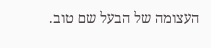העצומה של הבעל שם טוב.